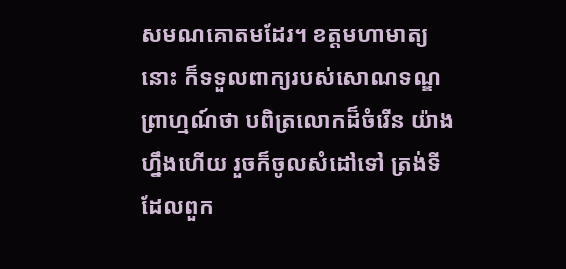សមណគោតមដែរ។ ខត្តមហាមាត្យនោះ ក៏ទទួលពាក្យរបស់សោណទណ្ឌព្រាហ្មណ៍ថា បពិត្រលោកដ៏ចំរើន យ៉ាងហ្នឹងហើយ រួចក៏ចូលសំដៅទៅ ត្រង់ទីដែលពួក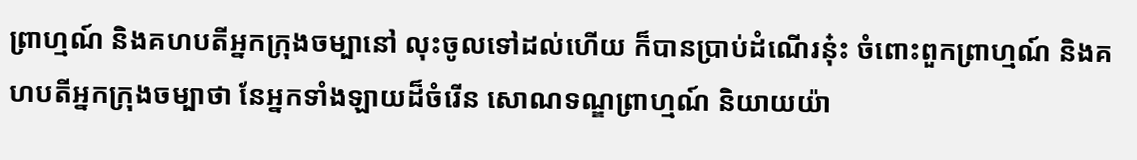ព្រាហ្មណ៍ និងគហបតីអ្នកក្រុងចម្បានៅ លុះចូលទៅដល់ហើយ ក៏បានប្រាប់ដំណើរនុ៎ះ ចំពោះពួកព្រាហ្មណ៍ និងគហបតីអ្នកក្រុងចម្បាថា នែអ្នកទាំងឡាយដ៏ចំរើន សោណទណ្ឌព្រាហ្មណ៍ និយាយយ៉ា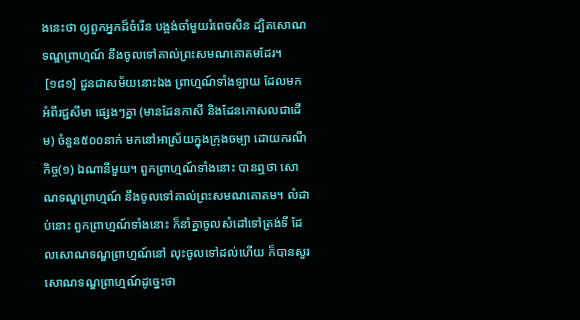ងនេះថា ឲ្យពួកអ្នកដ៏ចំរើន បង្អង់ចាំមួយរំពេចសិន ដ្បិតសោណទណ្ឌព្រាហ្មណ៍ នឹងចូលទៅគាល់ព្រះសមណគោតមដែរ។
 [១៨១] ជួនជាសម័យនោះឯង ព្រាហ្មណ៍ទាំងឡាយ ដែលមកអំពីរជ្ជសីមា ផ្សេងៗគ្នា (មានដែនកាសី និងដែនកោសលជាដើម) ចំនួន៥០០នាក់ មកនៅអាស្រ័យក្នុងក្រុងចម្បា ដោយករណីកិច្ច(១) ឯណានីមួយ។ ពួកព្រាហ្មណ៍ទាំងនោះ បានឮថា សោណទណ្ឌព្រាហ្មណ៍ នឹងចូលទៅគាល់ព្រះសមណគោតម។ លំដាប់នោះ ពួកព្រាហ្មណ៍ទាំងនោះ ក៏នាំគ្នាចូលសំដៅទៅត្រង់ទី ដែលសោណទណ្ឌព្រាហ្មណ៍នៅ លុះចូលទៅដល់ហើយ ក៏បានសួរសោណទណ្ឌព្រាហ្មណ៍ដូច្នេះថា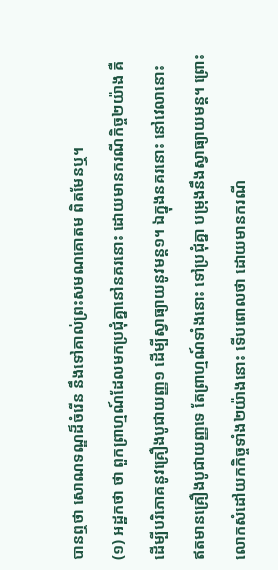បានឮថា សោណទណ្ឌដ៏ចំរើន នឹងទៅគាល់ព្រះសមណគោតម ពិតមែនឬ។
(១) អដ្ឋកថា ថា ពួកព្រាហ្មណ៍ដែលមកប្រជុំគ្នានៅនគរនោះ ដោយមានករណីកិច្ច២យ៉ាង គឺដើម្បីបរិភោគនូវគ្រឿងបូជាយញ្ញ១ ដើម្បីស្វាធ្យាយនូវមន្ត១។ ឯក្នុងនគរនោះ នៅវេលានោះ ឥតមានគ្រឿងបូជាយញ្ញទេ តែព្រាហ្មណ៍ទាំងនោះ ទៅប្រជុំគ្នា បម្រុងនឹងស្វាធ្យាយមន្ត។ ព្រោះលោកសំដៅយកកិច្ចទាំង២យ៉ាងនោះ ទើបពោលថា ដោយមានករណី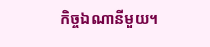កិច្ចឯណានីមួយ។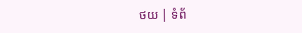ថយ | ទំព័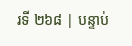រទី ២៦៨ | បន្ទាប់